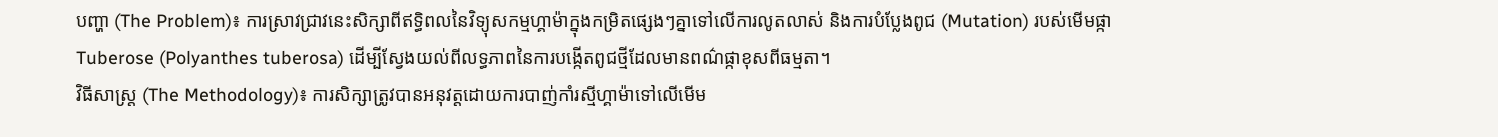បញ្ហា (The Problem)៖ ការស្រាវជ្រាវនេះសិក្សាពីឥទ្ធិពលនៃវិទ្យុសកម្មហ្គាម៉ាក្នុងកម្រិតផ្សេងៗគ្នាទៅលើការលូតលាស់ និងការបំប្លែងពូជ (Mutation) របស់មើមផ្កា Tuberose (Polyanthes tuberosa) ដើម្បីស្វែងយល់ពីលទ្ធភាពនៃការបង្កើតពូជថ្មីដែលមានពណ៌ផ្កាខុសពីធម្មតា។
វិធីសាស្ត្រ (The Methodology)៖ ការសិក្សាត្រូវបានអនុវត្តដោយការបាញ់កាំរស្មីហ្គាម៉ាទៅលើមើម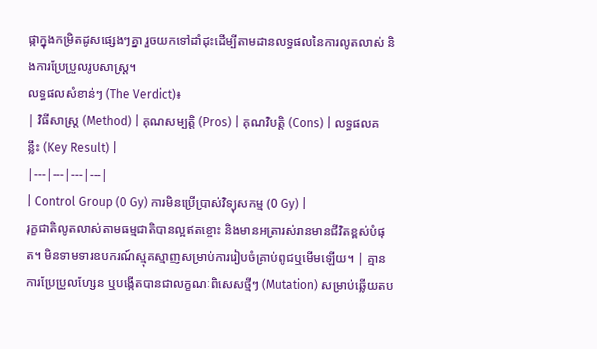ផ្កាក្នុងកម្រិតដូសផ្សេងៗគ្នា រួចយកទៅដាំដុះដើម្បីតាមដានលទ្ធផលនៃការលូតលាស់ និងការប្រែប្រួលរូបសាស្ត្រ។
លទ្ធផលសំខាន់ៗ (The Verdict)៖
| វិធីសាស្ត្រ (Method) | គុណសម្បត្តិ (Pros) | គុណវិបត្តិ (Cons) | លទ្ធផលគន្លឹះ (Key Result) |
|---|---|---|---|
| Control Group (0 Gy) ការមិនប្រើប្រាស់វិទ្យុសកម្ម (0 Gy) |
រុក្ខជាតិលូតលាស់តាមធម្មជាតិបានល្អឥតខ្ចោះ និងមានអត្រារស់រានមានជីវិតខ្ពស់បំផុត។ មិនទាមទារឧបករណ៍ស្មុគស្មាញសម្រាប់ការរៀបចំគ្រាប់ពូជឬមើមឡើយ។ | គ្មានការប្រែប្រួលហ្សែន ឬបង្កើតបានជាលក្ខណៈពិសេសថ្មីៗ (Mutation) សម្រាប់ឆ្លើយតប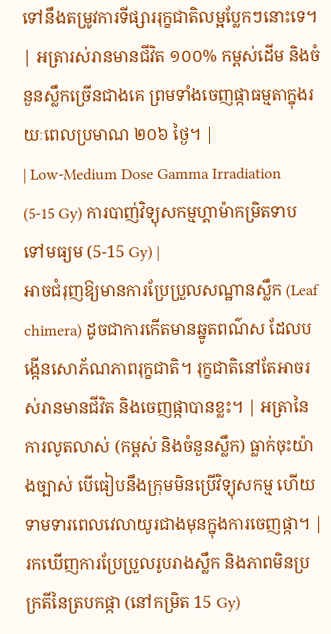ទៅនឹងតម្រូវការទីផ្សាររុក្ខជាតិលម្អប្លែកៗនោះទេ។ | អត្រារស់រានមានជីវិត ១០០% កម្ពស់ដើម និងចំនួនស្លឹកច្រើនជាងគេ ព្រមទាំងចេញផ្កាធម្មតាក្នុងរយៈពេលប្រមាណ ២០៦ ថ្ងៃ។ |
| Low-Medium Dose Gamma Irradiation (5-15 Gy) ការបាញ់វិទ្យុសកម្មហ្គាម៉ាកម្រិតទាបទៅមធ្យម (5-15 Gy) |
អាចជំរុញឱ្យមានការប្រែប្រួលសណ្ឋានស្លឹក (Leaf chimera) ដូចជាការកើតមានឆ្នូតពណ៌ស ដែលបង្កើនសោភ័ណភាពរុក្ខជាតិ។ រុក្ខជាតិនៅតែអាចរស់រានមានជីវិត និងចេញផ្កាបានខ្លះ។ | អត្រានៃការលូតលាស់ (កម្ពស់ និងចំនួនស្លឹក) ធ្លាក់ចុះយ៉ាងច្បាស់ បើធៀបនឹងក្រុមមិនប្រើវិទ្យុសកម្ម ហើយទាមទារពេលវេលាយូរជាងមុនក្នុងការចេញផ្កា។ | រកឃើញការប្រែប្រួលរូបរាងស្លឹក និងភាពមិនប្រក្រតីនៃត្របកផ្កា (នៅកម្រិត 15 Gy)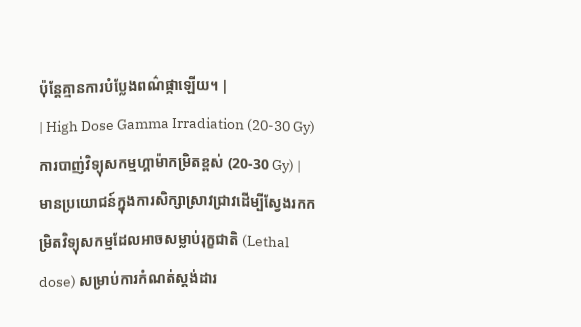ប៉ុន្តែគ្មានការបំប្លែងពណ៌ផ្កាឡើយ។ |
| High Dose Gamma Irradiation (20-30 Gy) ការបាញ់វិទ្យុសកម្មហ្គាម៉ាកម្រិតខ្ពស់ (20-30 Gy) |
មានប្រយោជន៍ក្នុងការសិក្សាស្រាវជ្រាវដើម្បីស្វែងរកកម្រិតវិទ្យុសកម្មដែលអាចសម្លាប់រុក្ខជាតិ (Lethal dose) សម្រាប់ការកំណត់ស្តង់ដារ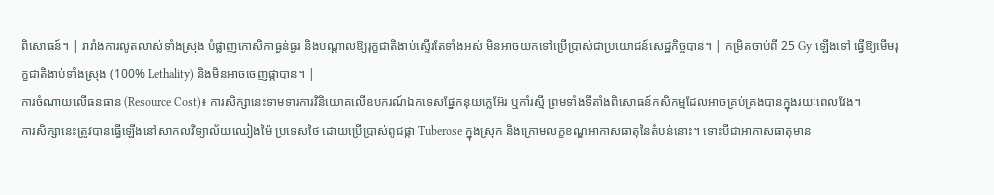ពិសោធន៍។ | រារាំងការលូតលាស់ទាំងស្រុង បំផ្លាញកោសិកាធ្ងន់ធ្ងរ និងបណ្តាលឱ្យរុក្ខជាតិងាប់ស្ទើរតែទាំងអស់ មិនអាចយកទៅប្រើប្រាស់ជាប្រយោជន៍សេដ្ឋកិច្ចបាន។ | កម្រិតចាប់ពី 25 Gy ឡើងទៅ ធ្វើឱ្យមើមរុក្ខជាតិងាប់ទាំងស្រុង (100% Lethality) និងមិនអាចចេញផ្កាបាន។ |
ការចំណាយលើធនធាន (Resource Cost)៖ ការសិក្សានេះទាមទារការវិនិយោគលើឧបករណ៍ឯកទេសផ្នែកនុយក្លេអ៊ែរ ឬកាំរស្មី ព្រមទាំងទីតាំងពិសោធន៍កសិកម្មដែលអាចគ្រប់គ្រងបានក្នុងរយៈពេលវែង។
ការសិក្សានេះត្រូវបានធ្វើឡើងនៅសាកលវិទ្យាល័យឈៀងម៉ៃ ប្រទេសថៃ ដោយប្រើប្រាស់ពូជផ្កា Tuberose ក្នុងស្រុក និងក្រោមលក្ខខណ្ឌអាកាសធាតុនៃតំបន់នោះ។ ទោះបីជាអាកាសធាតុមាន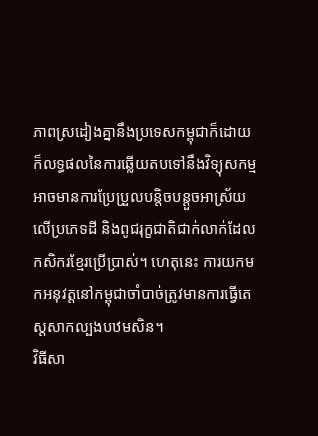ភាពស្រដៀងគ្នានឹងប្រទេសកម្ពុជាក៏ដោយ ក៏លទ្ធផលនៃការឆ្លើយតបទៅនឹងវិទ្យុសកម្មអាចមានការប្រែប្រួលបន្តិចបន្តួចអាស្រ័យលើប្រភេទដី និងពូជរុក្ខជាតិជាក់លាក់ដែលកសិករខ្មែរប្រើប្រាស់។ ហេតុនេះ ការយកមកអនុវត្តនៅកម្ពុជាចាំបាច់ត្រូវមានការធ្វើតេស្តសាកល្បងបឋមសិន។
វិធីសា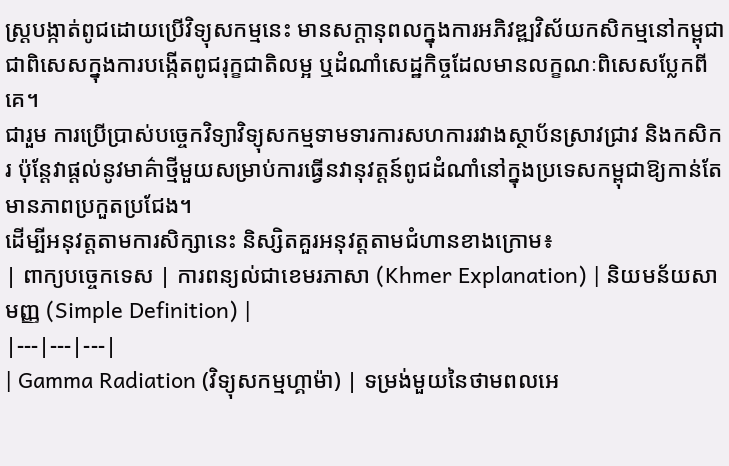ស្ត្របង្កាត់ពូជដោយប្រើវិទ្យុសកម្មនេះ មានសក្តានុពលក្នុងការអភិវឌ្ឍវិស័យកសិកម្មនៅកម្ពុជា ជាពិសេសក្នុងការបង្កើតពូជរុក្ខជាតិលម្អ ឬដំណាំសេដ្ឋកិច្ចដែលមានលក្ខណៈពិសេសប្លែកពីគេ។
ជារួម ការប្រើប្រាស់បច្ចេកវិទ្យាវិទ្យុសកម្មទាមទារការសហការរវាងស្ថាប័នស្រាវជ្រាវ និងកសិករ ប៉ុន្តែវាផ្តល់នូវមាគ៌ាថ្មីមួយសម្រាប់ការធ្វើនវានុវត្តន៍ពូជដំណាំនៅក្នុងប្រទេសកម្ពុជាឱ្យកាន់តែមានភាពប្រកួតប្រជែង។
ដើម្បីអនុវត្តតាមការសិក្សានេះ និស្សិតគួរអនុវត្តតាមជំហានខាងក្រោម៖
| ពាក្យបច្ចេកទេស | ការពន្យល់ជាខេមរភាសា (Khmer Explanation) | និយមន័យសាមញ្ញ (Simple Definition) |
|---|---|---|
| Gamma Radiation (វិទ្យុសកម្មហ្គាម៉ា) | ទម្រង់មួយនៃថាមពលអេ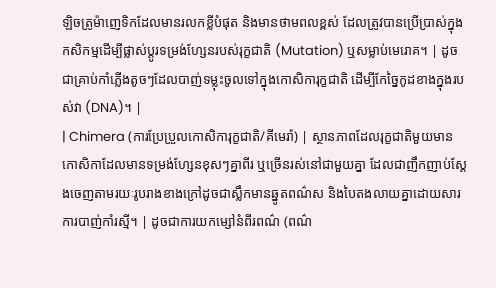ឡិចត្រូម៉ាញេទិកដែលមានរលកខ្លីបំផុត និងមានថាមពលខ្ពស់ ដែលត្រូវបានប្រើប្រាស់ក្នុងកសិកម្មដើម្បីផ្លាស់ប្តូរទម្រង់ហ្សែនរបស់រុក្ខជាតិ (Mutation) ឬសម្លាប់មេរោគ។ | ដូចជាគ្រាប់កាំភ្លើងតូចៗដែលបាញ់ទម្លុះចូលទៅក្នុងកោសិការុក្ខជាតិ ដើម្បីកែច្នៃកូដខាងក្នុងរបស់វា (DNA)។ |
| Chimera (ការប្រែប្រួលកោសិការុក្ខជាតិ/គីមេរ៉ា) | ស្ថានភាពដែលរុក្ខជាតិមួយមានកោសិកាដែលមានទម្រង់ហ្សែនខុសៗគ្នាពីរ ឬច្រើនរស់នៅជាមួយគ្នា ដែលជាញឹកញាប់ស្តែងចេញតាមរយៈរូបរាងខាងក្រៅដូចជាស្លឹកមានឆ្នូតពណ៌ស និងបៃតងលាយគ្នាដោយសារការបាញ់កាំរស្មី។ | ដូចជាការយកម្សៅនំពីរពណ៌ (ពណ៌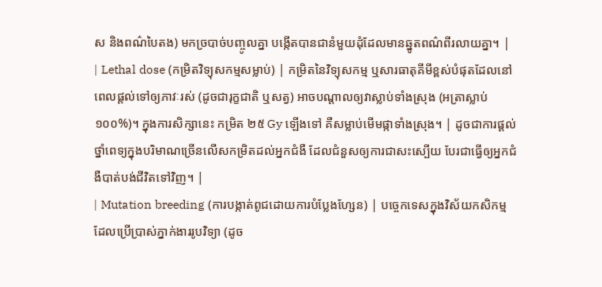ស និងពណ៌បៃតង) មកច្របាច់បញ្ចូលគ្នា បង្កើតបានជានំមួយដុំដែលមានឆ្នូតពណ៌ពីរលាយគ្នា។ |
| Lethal dose (កម្រិតវិទ្យុសកម្មសម្លាប់) | កម្រិតនៃវិទ្យុសកម្ម ឬសារធាតុគីមីខ្ពស់បំផុតដែលនៅពេលផ្តល់ទៅឲ្យភាវៈរស់ (ដូចជារុក្ខជាតិ ឬសត្វ) អាចបណ្តាលឲ្យវាស្លាប់ទាំងស្រុង (អត្រាស្លាប់ ១០០%)។ ក្នុងការសិក្សានេះ កម្រិត ២៥ Gy ឡើងទៅ គឺសម្លាប់មើមផ្កាទាំងស្រុង។ | ដូចជាការផ្តល់ថ្នាំពេទ្យក្នុងបរិមាណច្រើនលើសកម្រិតដល់អ្នកជំងឺ ដែលជំនួសឲ្យការជាសះស្បើយ បែរជាធ្វើឲ្យអ្នកជំងឺបាត់បង់ជីវិតទៅវិញ។ |
| Mutation breeding (ការបង្កាត់ពូជដោយការបំប្លែងហ្សែន) | បច្ចេកទេសក្នុងវិស័យកសិកម្មដែលប្រើប្រាស់ភ្នាក់ងាររូបវិទ្យា (ដូច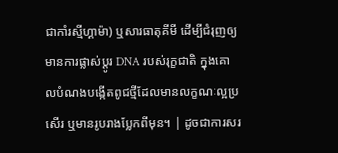ជាកាំរស្មីហ្គាម៉ា) ឬសារធាតុគីមី ដើម្បីជំរុញឲ្យមានការផ្លាស់ប្តូរ DNA របស់រុក្ខជាតិ ក្នុងគោលបំណងបង្កើតពូជថ្មីដែលមានលក្ខណៈល្អប្រសើរ ឬមានរូបរាងប្លែកពីមុន។ | ដូចជាការសរ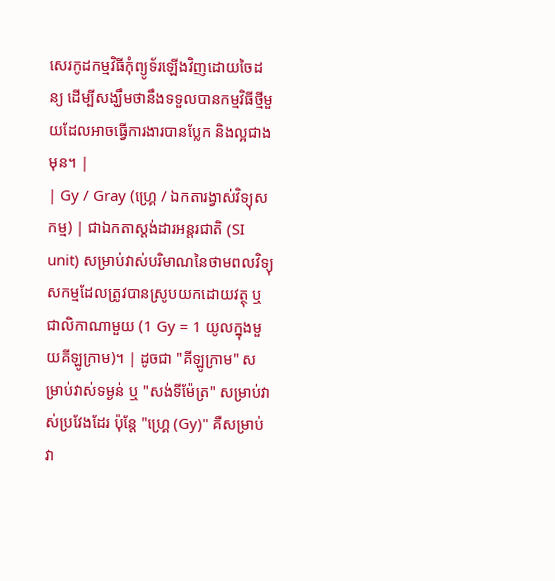សេរកូដកម្មវិធីកុំព្យូទ័រឡើងវិញដោយចៃដន្យ ដើម្បីសង្ឃឹមថានឹងទទួលបានកម្មវិធីថ្មីមួយដែលអាចធ្វើការងារបានប្លែក និងល្អជាងមុន។ |
| Gy / Gray (ហ្គ្រេ / ឯកតារង្វាស់វិទ្យុសកម្ម) | ជាឯកតាស្តង់ដារអន្តរជាតិ (SI unit) សម្រាប់វាស់បរិមាណនៃថាមពលវិទ្យុសកម្មដែលត្រូវបានស្រូបយកដោយវត្ថុ ឬជាលិកាណាមួយ (1 Gy = 1 យូលក្នុងមួយគីឡូក្រាម)។ | ដូចជា "គីឡូក្រាម" សម្រាប់វាស់ទម្ងន់ ឬ "សង់ទីម៉ែត្រ" សម្រាប់វាស់ប្រវែងដែរ ប៉ុន្តែ "ហ្គ្រេ (Gy)" គឺសម្រាប់វា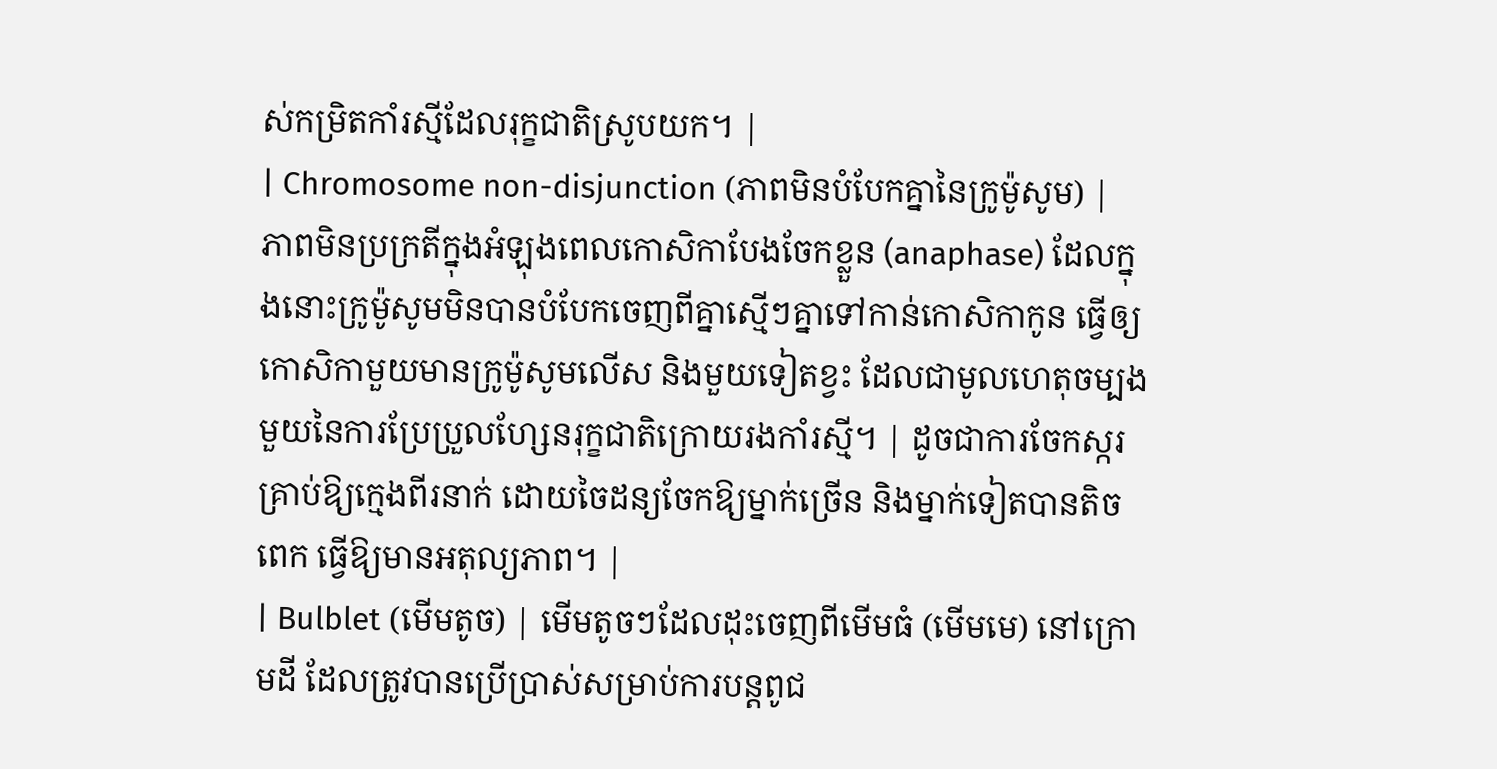ស់កម្រិតកាំរស្មីដែលរុក្ខជាតិស្រូបយក។ |
| Chromosome non-disjunction (ភាពមិនបំបែកគ្នានៃក្រូម៉ូសូម) | ភាពមិនប្រក្រតីក្នុងអំឡុងពេលកោសិកាបែងចែកខ្លួន (anaphase) ដែលក្នុងនោះក្រូម៉ូសូមមិនបានបំបែកចេញពីគ្នាស្មើៗគ្នាទៅកាន់កោសិកាកូន ធ្វើឲ្យកោសិកាមួយមានក្រូម៉ូសូមលើស និងមួយទៀតខ្វះ ដែលជាមូលហេតុចម្បងមួយនៃការប្រែប្រួលហ្សែនរុក្ខជាតិក្រោយរងកាំរស្មី។ | ដូចជាការចែកស្ករគ្រាប់ឱ្យក្មេងពីរនាក់ ដោយចៃដន្យចែកឱ្យម្នាក់ច្រើន និងម្នាក់ទៀតបានតិចពេក ធ្វើឱ្យមានអតុល្យភាព។ |
| Bulblet (មើមតូច) | មើមតូចៗដែលដុះចេញពីមើមធំ (មើមមេ) នៅក្រោមដី ដែលត្រូវបានប្រើប្រាស់សម្រាប់ការបន្តពូជ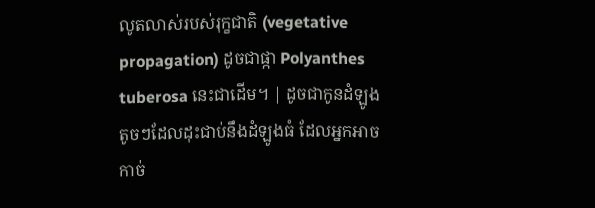លូតលាស់របស់រុក្ខជាតិ (vegetative propagation) ដូចជាផ្កា Polyanthes tuberosa នេះជាដើម។ | ដូចជាកូនដំឡូងតូចៗដែលដុះជាប់នឹងដំឡូងធំ ដែលអ្នកអាចកាច់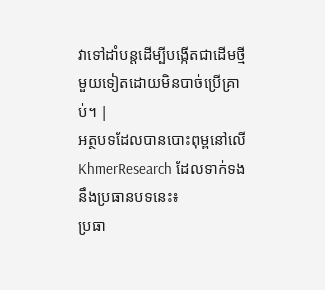វាទៅដាំបន្តដើម្បីបង្កើតជាដើមថ្មីមួយទៀតដោយមិនបាច់ប្រើគ្រាប់។ |
អត្ថបទដែលបានបោះពុម្ពនៅលើ KhmerResearch ដែលទាក់ទងនឹងប្រធានបទនេះ៖
ប្រធា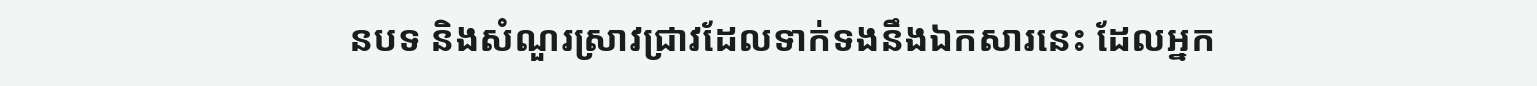នបទ និងសំណួរស្រាវជ្រាវដែលទាក់ទងនឹងឯកសារនេះ ដែលអ្នក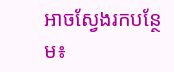អាចស្វែងរកបន្ថែម៖